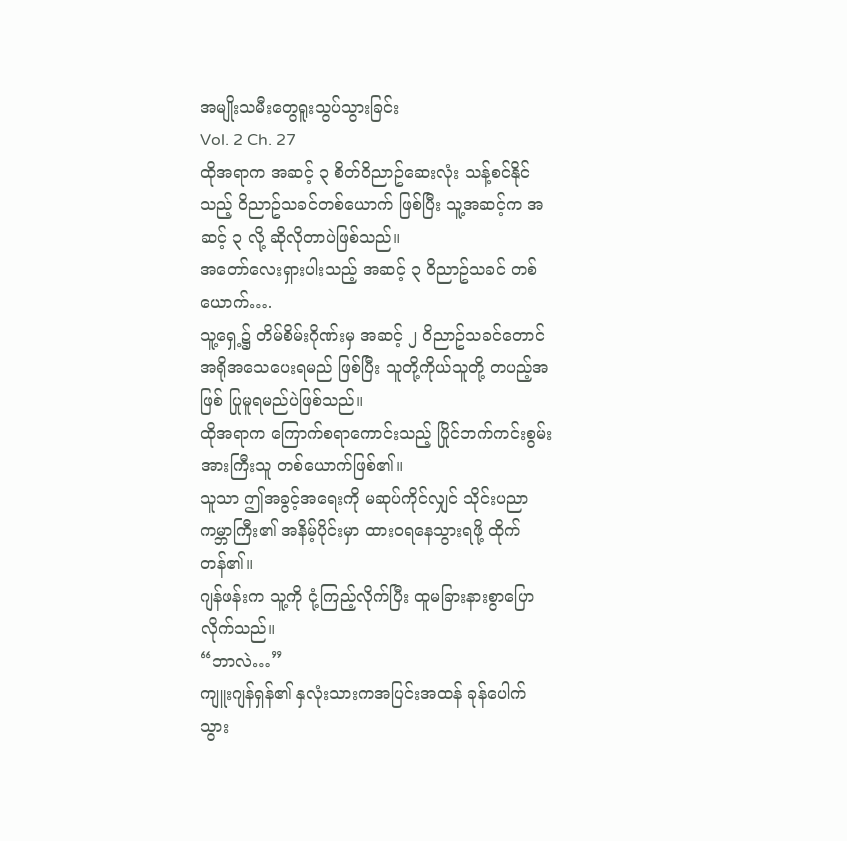အမျိုးသမီးတွေရူးသွပ်သွားခြင်း
Vol. 2 Ch. 27
ထိုအရာက အဆင့် ၃ စိတ်ဝိညာဥ်ဆေးလုံး သန့်စင်နိုင်သည့် ဝိညာဥ်သခင်တစ်ယောက် ဖြစ်ပြီး သူ့အဆင့်က အဆင့် ၃ လို့ ဆိုလိုတာပဲဖြစ်သည်။
အတော်လေးရှားပါးသည့် အဆင့် ၃ ဝိညာဥ်သခင် တစ်ယောက်….
သူ့ရှေ့၌ တိမ်စိမ်းဂိုဏ်းမှ အဆင့် ၂ ဝိညာဥ်သခင်တောင် အရိုအသေပေးရမည် ဖြစ်ပြီး သူတို့ကိုယ်သူတို့ တပည့်အဖြစ် ပြုမူရမည်ပဲဖြစ်သည်။
ထိုအရာက ကြောက်စရာကောင်းသည့် ပြိုင်ဘက်ကင်းစွမ်းအားကြီးသူ တစ်ယောက်ဖြစ်၏။
သူသာ ဤအခွင့်အရေးကို မဆုပ်ကိုင်လျှင် သိုင်းပညာကမ္ဘာကြီး၏ အနိမ့်ပိုင်းမှာ ထားဝရနေသွားရဖို့ ထိုက်တန်၏။
ဂျန်ဖန်းက သူ့ကို ငုံ့ကြည့်လိုက်ပြီး ထူမခြားနားစွာပြောလိုက်သည်။
“ဘာလဲ…”
ကျူးဂျန်ရှန်၏ နှလုံးသားကအပြင်းအထန် ခုန်ပေါက်သွား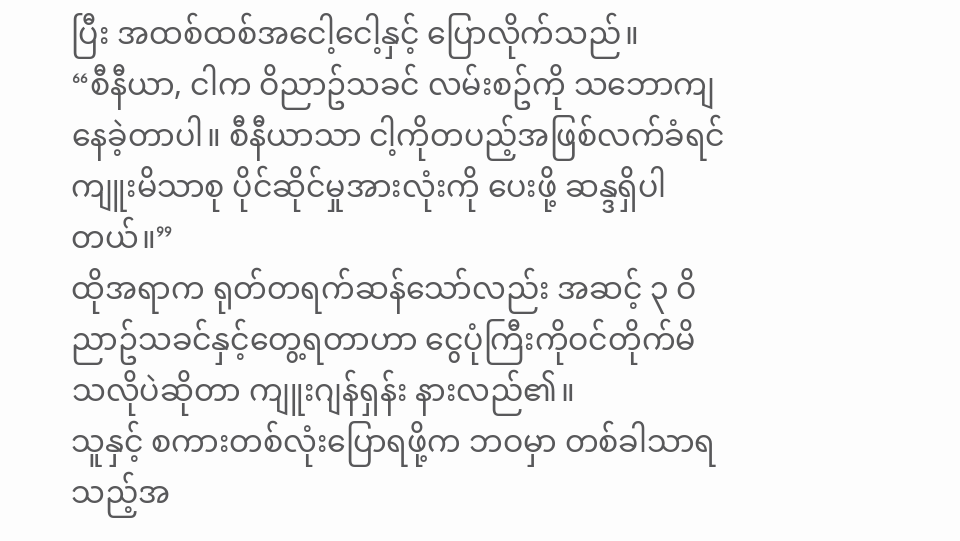ပြီး အထစ်ထစ်အငေါ့ငေါ့နှင့် ပြောလိုက်သည်။
“စီနီယာ, ငါက ဝိညာဥ်သခင် လမ်းစဥ်ကို သဘောကျနေခဲ့တာပါ။ စီနီယာသာ ငါ့ကိုတပည့်အဖြစ်လက်ခံရင် ကျူးမိသာစု ပိုင်ဆိုင်မှုအားလုံးကို ပေးဖို့ ဆန္ဒရှိပါတယ်။”
ထိုအရာက ရုတ်တရက်ဆန်သော်လည်း အဆင့် ၃ ဝိညာဥ်သခင်နှင့်တွေ့ရတာဟာ ငွေပုံကြီးကိုဝင်တိုက်မိသလိုပဲဆိုတာ ကျူးဂျန်ရှန်း နားလည်၏။
သူနှင့် စကားတစ်လုံးပြောရဖို့က ဘဝမှာ တစ်ခါသာရသည့်အ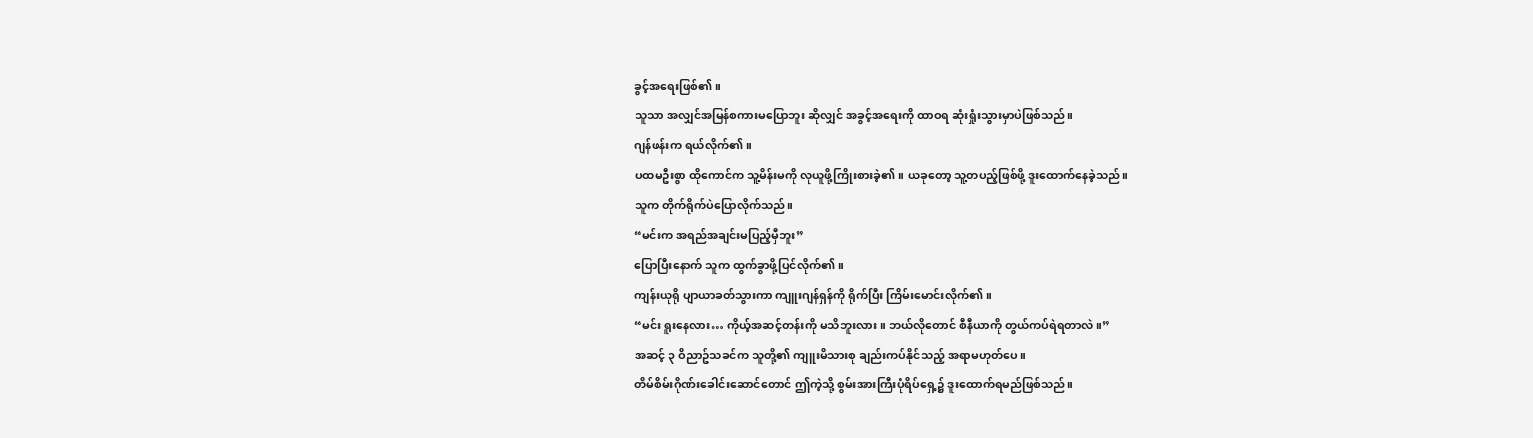ခွင့်အရေးဖြစ်၏။
သူသာ အလျှင်အမြန်စကားမပြောဘူး ဆိုလျှင် အခွင့်အရေးကို ထာဝရ ဆုံးရှုံးသွားမှာပဲဖြစ်သည်။
ဂျန်ဖန်းက ရယ်လိုက်၏။
ပထမဦးစွာ ထိုကောင်က သူ့မိန်းမကို လုယူဖို့ကြိုးစားခဲ့၏။ ယခုတော့ သူ့တပည့်ဖြစ်ဖို့ ဒူးထောက်နေခဲ့သည်။
သူက တိုက်ရိုက်ပဲပြောလိုက်သည်။
“မင်းက အရည်အချင်းမပြည့်မှီဘူး”
ပြောပြီးနောက် သူက ထွက်ခွာဖို့ပြင်လိုက်၏။
ကျန်းယုရို ပျာယာခတ်သွားကာ ကျူးဂျန်ရှန်ကို ရိုက်ပြီး ကြိမ်းမောင်းလိုက်၏။
“မင်း ရူးနေလား… ကိုယ့်အဆင့်တန်းကို မသိဘူးလား။ ဘယ်လိုတောင် စီနီယာကို တွယ်ကပ်ရဲရတာလဲ။”
အဆင့် ၃ ဝိညာဥ်သခင်က သူတို့၏ ကျူးမိသားစု ချည်းကပ်နိုင်သည့် အရာမဟုတ်ပေ။
တိမ်စိမ်းဂိုဏ်းခေါင်းဆောင်တောင် ဤကဲ့သို့ စွမ်းအားကြီးပုံရိပ်ရှေ့၌ ဒူးထောက်ရမည်ဖြစ်သည်။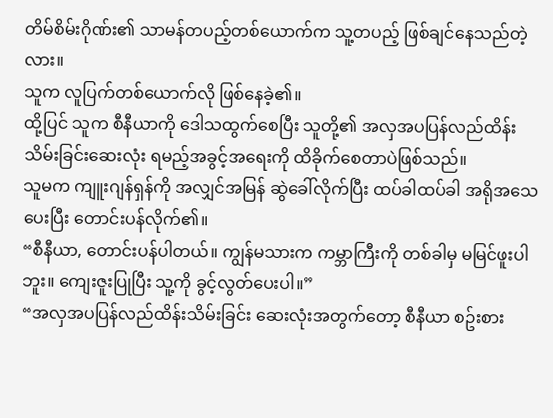တိမ်စိမ်းဂိုဏ်း၏ သာမန်တပည့်တစ်ယောက်က သူ့တပည့် ဖြစ်ချင်နေသည်တဲ့လား။
သူက လူပြက်တစ်ယောက်လို ဖြစ်နေခဲ့၏။
ထို့ပြင် သူက စီနီယာကို ဒေါသထွက်စေပြီး သူတို့၏ အလှအပပြန်လည်ထိန်းသိမ်းခြင်းဆေးလုံး ရမည့်အခွင့်အရေးကို ထိခိုက်စေတာပဲဖြစ်သည်။
သူမက ကျူးဂျန်ရှန်ကို အလျှင်အမြန် ဆွဲခေါ်လိုက်ပြီး ထပ်ခါထပ်ခါ အရိုအသေပေးပြီး တောင်းပန်လိုက်၏။
“စီနီယာ, တောင်းပန်ပါတယ်။ ကျွန်မသားက ကမ္ဘာကြီးကို တစ်ခါမှ မမြင်ဖူးပါဘူး။ ကျေးဇူးပြုပြီး သူ့ကို ခွင့်လွတ်ပေးပါ။”
“အလှအပပြန်လည်ထိန်းသိမ်းခြင်း ဆေးလုံးအတွက်တော့ စီနီယာ စဥ်းစား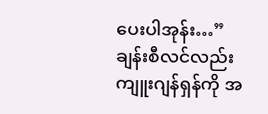ပေးပါအုန်း…”
ချန်းစီလင်လည်း ကျူးဂျန်ရှန်ကို အ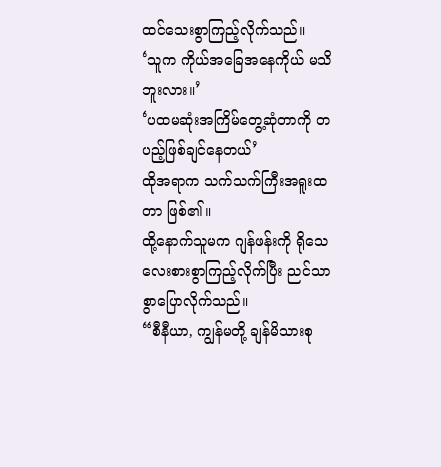ထင်သေးစွာကြည့်လိုက်သည်။
‘သူက ကိုယ်အခြေအနေကိုယ် မသိဘူးလား။’
‘ပထမဆုံးအကြိမ်တွေ့ဆုံတာကို တပည့်ဖြစ်ချင်နေတယ်’
ထိုအရာက သက်သက်ကြီးအရူးထတာ ဖြစ်၏။
ထို့နောက်သူမက ဂျန်ဖန်းကို ရိုသေလေးစားစွာကြည့်လိုက်ပြီး ညင်သာစွာပြောလိုက်သည်။
“စီနီယာ, ကျွန်မတို့ ချန်မိသားစု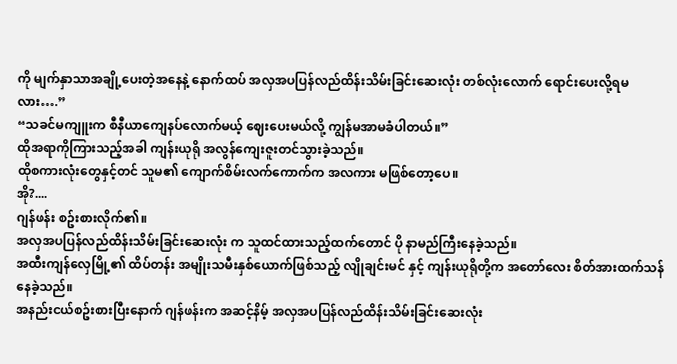ကို မျက်နှာသာအချို့ပေးတဲ့အနေနဲ့ နောက်ထပ် အလှအပပြန်လည်ထိန်းသိမ်းခြင်းဆေးလုံး တစ်လုံးလောက် ရောင်းပေးလို့ရမလား….”
“သခင်မကျူးက စီနီယာကျေနပ်လောက်မယ့် ဈေးပေးမယ်လို့ ကျွန်မအာမခံပါတယ်။”
ထိုအရာကိုကြားသည့်အခါ ကျန်းယုရို အလွန်ကျေးဇူးတင်သွားခဲ့သည်။
ထိုစကားလုံးတွေနှင့်တင် သူမ၏ ကျောက်စိမ်းလက်ကောက်က အလကား မဖြစ်တော့ပေ။
အို?....
ဂျန်ဖန်း စဥ်းစားလိုက်၏။
အလှအပပြန်လည်ထိန်းသိမ်းခြင်းဆေးလုံး က သူထင်ထားသည့်ထက်တောင် ပို နာမည်ကြီးနေခဲ့သည်။
အထီးကျန်လှေမြို့၏ ထိပ်တန်း အမျိုးသမီးနှစ်ယောက်ဖြစ်သည့် လျိုချင်းမင် နှင့် ကျန်းယုရိုတို့က အတော်လေး စိတ်အားထက်သန်နေခဲ့သည်။
အနည်းငယ်စဥ်းစားပြီးနောက် ဂျန်ဖန်းက အဆင့်နိမ့် အလှအပပြန်လည်ထိန်းသိမ်းခြင်းဆေးလုံး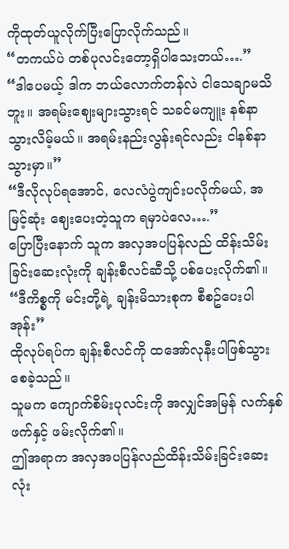ကိုထုတ်ယူလိုက်ပြီးပြောလိုက်သည်။
“တကယ်ပဲ တစ်ပုလင်းတော့ရှိပါသေးတယ်….”
“ဒါပေမယ့် ဒါက ဘယ်လောက်တန်လဲ ငါသေချာမသိဘူး။ အရမ်းဈေးများသွားရင် သခင်မကျူး နစ်နာသွားလိမ့်မယ်။ အရမ်းနည်းလွန်းရင်လည်း ငါနစ်နာသွားမှာ။”
“ဒီလိုလုပ်ရအောင်, လေလံပွဲကျင်းပလိုက်မယ်, အမြင့်ဆုံး ဈေးပေးတဲ့သူက ရမှာပဲလေ….”
ပြောပြီးနောက် သူက အလှအပပြန်လည် ထိန်းသိမ်းခြင်းဆေးလုံးကို ချန်းစီလင်ဆီသို့ ပစ်ပေးလိုက်၏။
“ဒီကိစ္စကို မင်းတို့ရဲ့ ချန်းမိသားစုက စီစဥ်ပေးပါအုန်း”
ထိုလုပ်ရပ်က ချန်းစီလင်ကို ထအော်လုနီးပါဖြစ်သွားစေခဲ့သည်။
သူမက ကျောက်စိမ်းပုလင်းကို အလျှင်အမြန် လက်နှစ်ဖက်နှင့် ဖမ်းလိုက်၏။
ဤအရာက အလှအပပြန်လည်ထိန်းသိမ်းခြင်းဆေးလုံး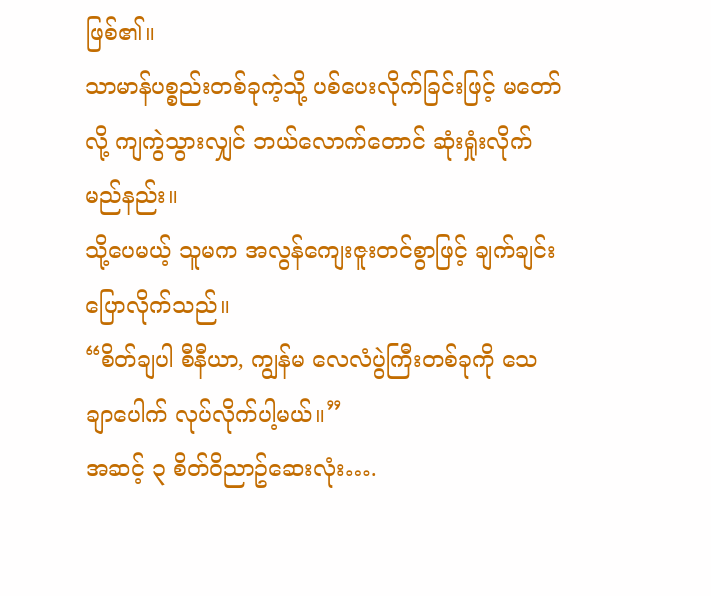ဖြစ်၏။
သာမာန်ပစ္စည်းတစ်ခုကဲ့သို့ ပစ်ပေးလိုက်ခြင်းဖြင့် မတော်လို့ ကျကွဲသွားလျှင် ဘယ်လောက်တောင် ဆုံးရှုံးလိုက်မည်နည်း။
သို့ပေမယ့် သူမက အလွန်ကျေးဇူးတင်စွာဖြင့် ချက်ချင်း ပြောလိုက်သည်။
“စိတ်ချပါ စီနီယာ, ကျွန်မ လေလံပွဲကြီးတစ်ခုကို သေချာပေါက် လုပ်လိုက်ပါ့မယ်။”
အဆင့် ၃ စိတ်ဝိညာဥ်ဆေးလုံး….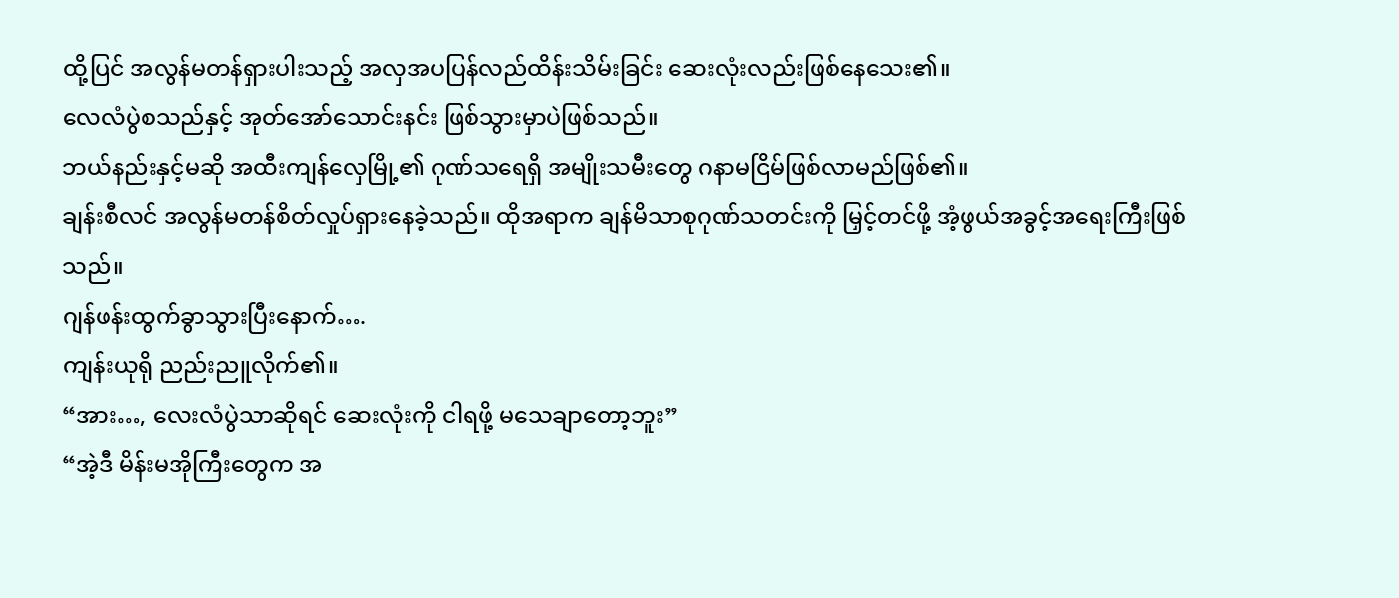ထို့ပြင် အလွန်မတန်ရှားပါးသည့် အလှအပပြန်လည်ထိန်းသိမ်းခြင်း ဆေးလုံးလည်းဖြစ်နေသေး၏။
လေလံပွဲစသည်နှင့် အုတ်အော်သောင်းနင်း ဖြစ်သွားမှာပဲဖြစ်သည်။
ဘယ်နည်းနှင့်မဆို အထီးကျန်လှေမြို့၏ ဂုဏ်သရေရှိ အမျိုးသမီးတွေ ဂနာမငြိမ်ဖြစ်လာမည်ဖြစ်၏။
ချန်းစီလင် အလွန်မတန်စိတ်လှုပ်ရှားနေခဲ့သည်။ ထိုအရာက ချန်မိသာစုဂုဏ်သတင်းကို မြှင့်တင်ဖို့ အံ့ဖွယ်အခွင့်အရေးကြီးဖြစ်သည်။
ဂျန်ဖန်းထွက်ခွာသွားပြီးနောက်….
ကျန်းယုရို ညည်းညူလိုက်၏။
“အား…, လေးလံပွဲသာဆိုရင် ဆေးလုံးကို ငါရဖို့ မသေချာတော့ဘူး”
“အဲ့ဒီ မိန်းမအိုကြီးတွေက အ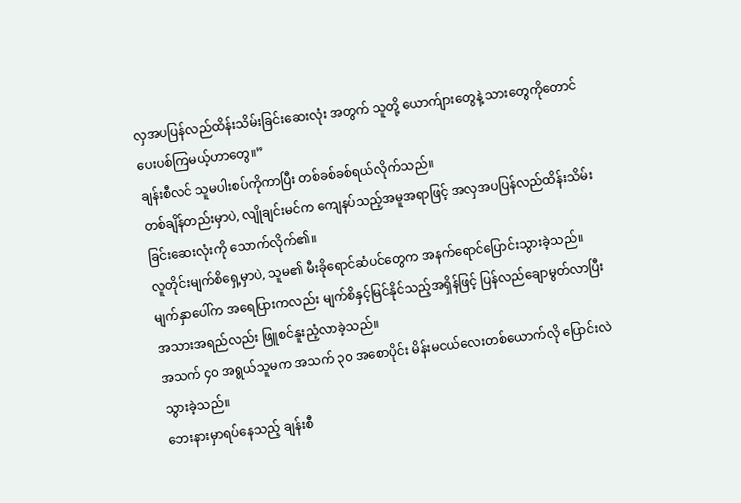လှအပပြန်လည်ထိန်းသိမ်းခြင်းဆေးလုံး အတွက် သူတို့ ယောက်ျားတွေနဲ့ သားတွေကိုတောင် ပေးပစ်ကြမယ့်ဟာတွေ။”
ချန်းစီလင် သူမပါးစပ်ကိုကာပြီး တစ်ခစ်ခစ်ရယ်လိုက်သည်။
တစ်ချိန်တည်းမှာပဲ, လျိုချင်းမင်က ကျေနပ်သည့်အမူအရာဖြင့် အလှအပပြန်လည်ထိန်းသိမ်းခြင်းဆေးလုံးကို သောက်လိုက်၏။
လူတိုင်းမျက်စိရှေ့မှာပဲ, သူမ၏ မီးခိုရောင်ဆံပင်တွေက အနက်ရောင်ပြောင်းသွားခဲ့သည်။ မျက်နှာပေါ်က အရေပြားကလည်း မျက်စိနှင့်မြင်နိုင်သည့်အရှိန်ဖြင့် ပြန်လည်ချောမွတ်လာပြီး အသားအရည်လည်း ဖြူစင်နူးညံ့လာခဲ့သည်။
အသက် ၄၀ အရွယ်သူမက အသက် ၃၀ အစောပိုင်း မိန်းမငယ်လေးတစ်ယောက်လို ပြောင်းလဲသွားခဲ့သည်။
ဘေးနားမှာရပ်နေသည့် ချန်းစီ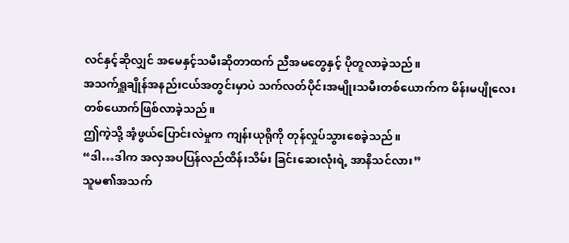လင်နှင့်ဆိုလျှင် အမေနှင့်သမီးဆိုတာထက် ညီအမတွေနှင့် ပိုတူလာခဲ့သည်။
အသက်ရှူချိုန်အနည်းငယ်အတွင်းမှာပဲ သက်လတ်ပိုင်းအမျိုးသမီးတစ်ယောက်က မိန်းမပျိုလေးတစ်ယောက်ဖြစ်လာခဲ့သည်။
ဤကဲ့သို့ အံ့ဖွယ်ပြောင်းလဲမှုက ကျန်းယုရိုကို တုန်လှုပ်သွားစေခဲ့သည်။
“ဒါ…ဒါက အလှအပပြန်လည်ထိန်းသိမ်း ခြင်းဆေးလုံးရဲ့ အာနိသင်လား”
သူမ၏အသက်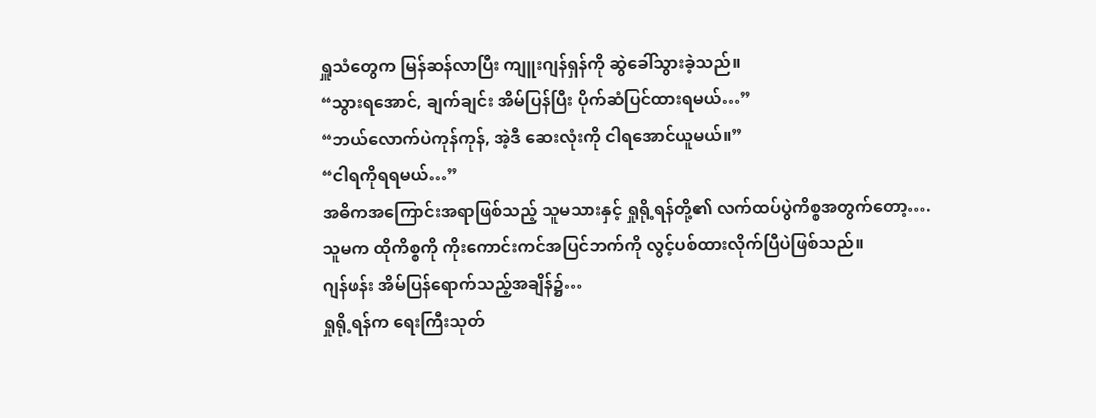ရှူသံတွေက မြန်ဆန်လာပြီး ကျူးဂျန်ရှန်ကို ဆွဲခေါ်သွားခဲ့သည်။
“သွားရအောင်, ချက်ချင်း အိမ်ပြန်ပြီး ပိုက်ဆံပြင်ထားရမယ်…”
“ဘယ်လောက်ပဲကုန်ကုန်, အဲ့ဒီ ဆေးလုံးကို ငါရအောင်ယူမယ်။”
“ငါရကိုရရမယ်…”
အဓိကအကြောင်းအရာဖြစ်သည့် သူမသားနှင့် ရှုရို့ရန်တို့၏ လက်ထပ်ပွဲကိစ္စအတွက်တော့….
သူမက ထိုကိစ္စကို ကိုးကောင်းကင်အပြင်ဘက်ကို လွင့်ပစ်ထားလိုက်ပြီပဲဖြစ်သည်။
ဂျန်ဖန်း အိမ်ပြန်ရောက်သည့်အချိန်၌…
ရှုရို့ရန်က ရေးကြီးသုတ်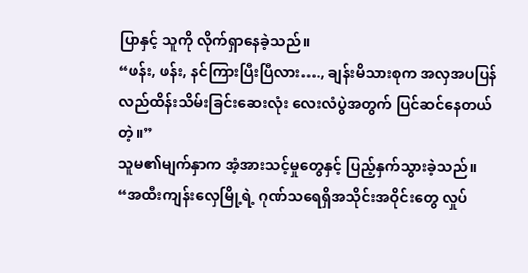ပြာနှင့် သူကို လိုက်ရှာနေခဲ့သည်။
“ဖန်း, ဖန်း, နင်ကြားပြီးပြီလား…., ချန်းမိသားစုက အလှအပပြန်လည်ထိန်းသိမ်းခြင်းဆေးလုံး လေးလံပွဲအတွက် ပြင်ဆင်နေတယ်တဲ့။”
သူမ၏မျက်နှာက အံ့အားသင့်မှုတွေနှင့် ပြည့်နှက်သွားခဲ့သည်။
“အထီးကျန်းလှေမြို့ရဲ့ ဂုဏ်သရေရှိအသိုင်းအဝိုင်းတွေ လှုပ်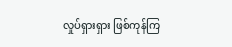လှုပ်ရှားရှား ဖြစ်ကုန်ကြ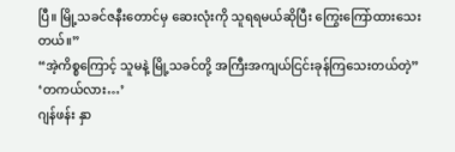ပြီ။ မြို့သခင်ဇနီးတောင်မှ ဆေးလုံးကို သူရရမယ်ဆိုပြီး ကြွေးကြော်ထားသေးတယ်။”
“အဲ့ကိစ္စကြောင့် သူမနဲ့ မြို့သခင်တို့ အကြီးအကျယ်ငြင်းခုန်ကြသေးတယ်တဲ့”
‘တကယ်လား…’
ဂျန်ဖန်း နှာ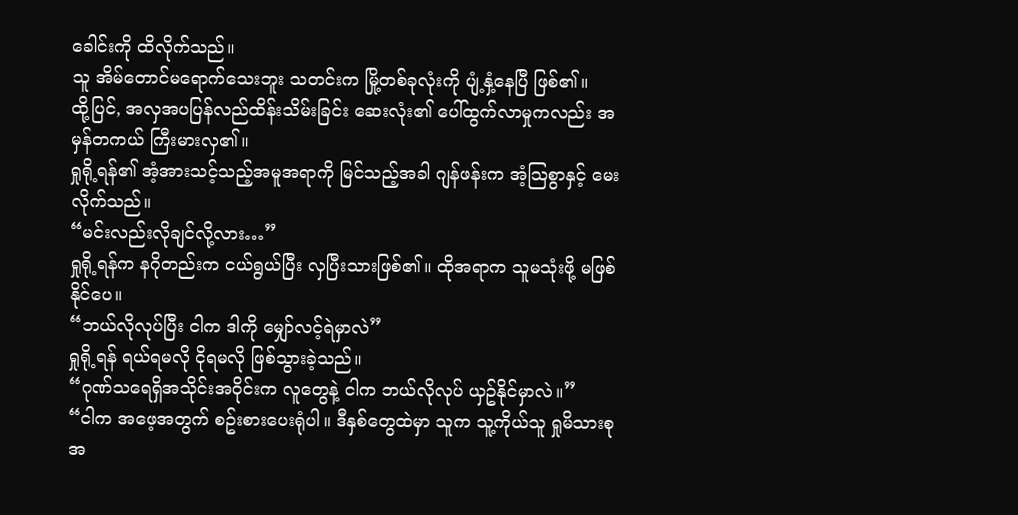ခေါင်းကို ထိလိုက်သည်။
သူ အိမ်တောင်မရောက်သေးဘူး သတင်းက မြို့တစ်ခုလုံးကို ပျံ့နှံ့နေပြီ ဖြစ်၏။
ထို့ပြင်, အလှအပပြန်လည်ထိန်းသိမ်းခြင်း ဆေးလုံး၏ ပေါ်ထွက်လာမှုကလည်း အမှန်တကယ် ကြီးမားလှ၏။
ရှုရို့ရန်၏ အံ့အားသင့်သည့်အမူအရာကို မြင်သည့်အခါ ဂျန်ဖန်းက အံ့သြစွာနှင့် မေးလိုက်သည်။
“မင်းလည်းလိုချင်လို့လား…”
ရှုရို့ရန်က နဂိုတည်းက ငယ်ရွယ်ပြီး လှပြီးသားဖြစ်၏။ ထိုအရာက သူမသုံးဖို့ မဖြစ်နိုင်ပေ။
“ဘယ်လိုလုပ်ပြီး ငါက ဒါကို မျှော်လင့်ရဲမှာလဲ”
ရှုရို့ရန် ရယ်ရမလို ငိုရမလို ဖြစ်သွားခဲ့သည်။
“ဂုဏ်သရေရှိအသိုင်းအဝိုင်းက လူတွေနဲ့ ငါက ဘယ်လိုလုပ် ယှဥ်နိုင်မှာလဲ။”
“ငါက အဖေ့အတွက် စဥ်းစားပေးရုံပါ။ ဒီနှစ်တွေထဲမှာ သူက သူ့ကိုယ်သူ ရှုမိသားစုအ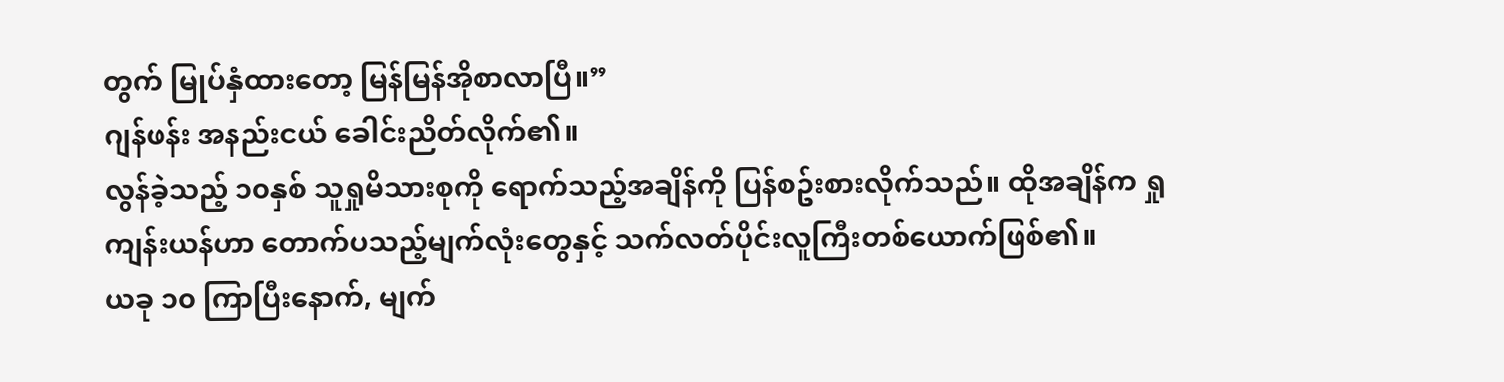တွက် မြုပ်နှံထားတော့ မြန်မြန်အိုစာလာပြီ။”
ဂျန်ဖန်း အနည်းငယ် ခေါင်းညိတ်လိုက်၏။
လွန်ခဲ့သည့် ၁၀နှစ် သူရှုမိသားစုကို ရောက်သည့်အချိန်ကို ပြန်စဥ်းစားလိုက်သည်။ ထိုအချိန်က ရှုကျန်းယန်ဟာ တောက်ပသည့်မျက်လုံးတွေနှင့် သက်လတ်ပိုင်းလူကြီးတစ်ယောက်ဖြစ်၏။
ယခု ၁၀ ကြာပြီးနောက်, မျက်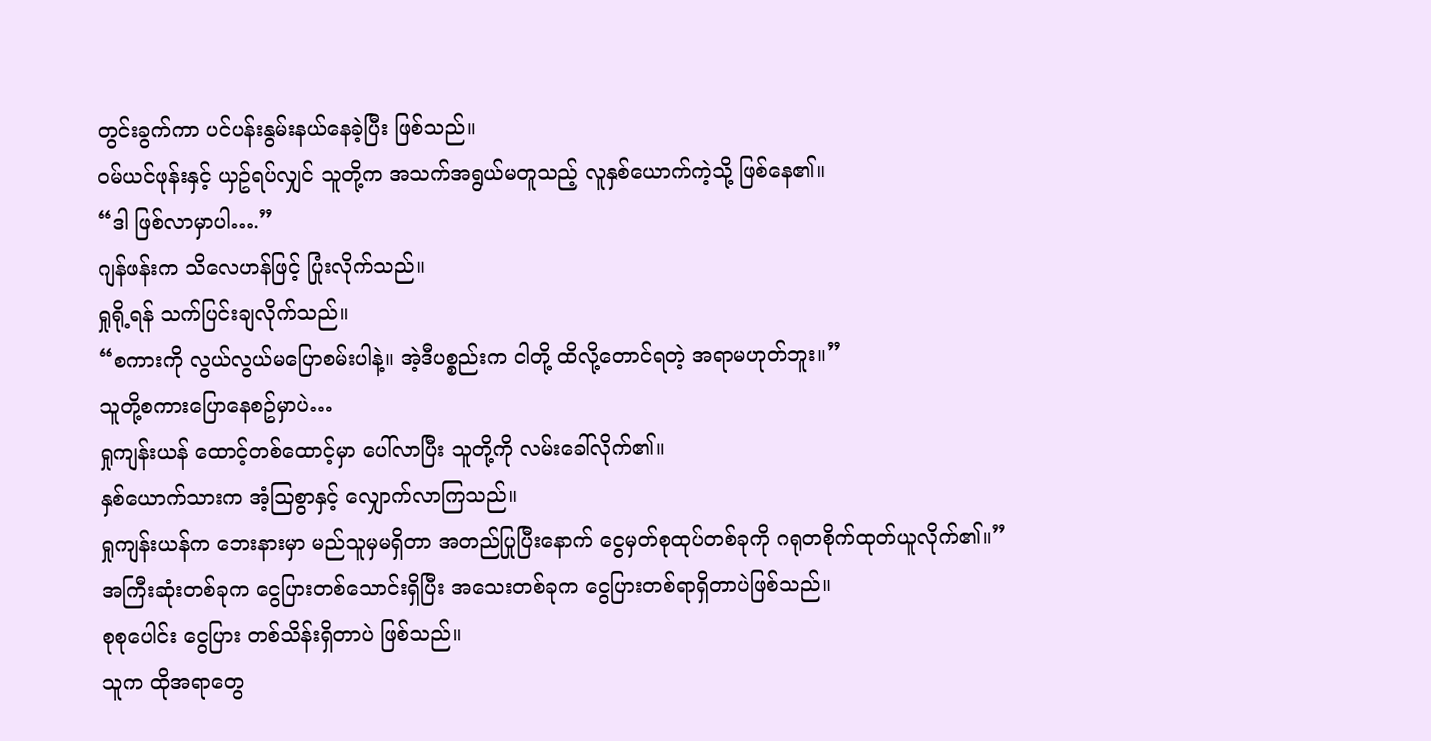တွင်းခွက်ကာ ပင်ပန်းနွမ်းနယ်နေခဲ့ပြီး ဖြစ်သည်။
ဝမ်ယင်ဖုန်းနှင့် ယှဥ်ရပ်လျှင် သူတို့က အသက်အရွယ်မတူသည့် လူနှစ်ယောက်ကဲ့သို့ ဖြစ်နေ၏။
“ဒါ ဖြစ်လာမှာပါ….”
ဂျန်ဖန်းက သိလေဟန်ဖြင့် ပြုံးလိုက်သည်။
ရှုရို့ရန် သက်ပြင်းချလိုက်သည်။
“စကားကို လွယ်လွယ်မပြောစမ်းပါနဲ့။ အဲ့ဒီပစ္စည်းက ငါတို့ ထိလို့တောင်ရတဲ့ အရာမဟုတ်ဘူး။”
သူတို့စကားပြောနေစဥ်မှာပဲ…
ရှုကျန်းယန် ထောင့်တစ်ထောင့်မှာ ပေါ်လာပြီး သူတို့ကို လမ်းခေါ်လိုက်၏။
နှစ်ယောက်သားက အံ့သြစွာနှင့် လျှောက်လာကြသည်။
ရှုကျန်းယန်က ဘေးနားမှာ မည်သူမှမရှိတာ အတည်ပြုပြီးနောက် ငွေမှတ်စုထုပ်တစ်ခုကို ဂရုတစိုက်ထုတ်ယူလိုက်၏။”
အကြီးဆုံးတစ်ခုက ငွေပြားတစ်သောင်းရှိပြီး အသေးတစ်ခုက ငွေပြားတစ်ရာရှိတာပဲဖြစ်သည်။
စုစုပေါင်း ငွေပြား တစ်သိန်းရှိတာပဲ ဖြစ်သည်။
သူက ထိုအရာတွေ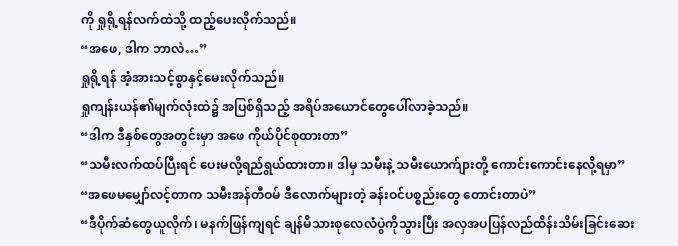ကို ရှုရို့ရန်လက်ထဲသို့ ထည့်ပေးလိုက်သည်။
“အဖေ, ဒါက ဘာလဲ…”
ရှုရို့ရန် အံ့အားသင့်စွာနှင့်မေးလိုက်သည်။
ရှုကျန်းယန်၏မျက်လုံးထဲ၌ အပြစ်ရှိသည့် အရိပ်အယောင်တွေပေါ်လာခဲ့သည်။
“ဒါက ဒီနှစ်တွေအတွင်းမှာ အဖေ ကိုယ်ပိုင်စုထားတာ”
“သမီးလက်ထပ်ပြီးရင် ပေးမလို့ရည်ရွယ်ထားတာ။ ဒါမှ သမီးနဲ့ သမီးယောက်ျားတို့ ကောင်းကောင်းနေလို့ရမှာ”
“အဖေမမျှော်လင့်တာက သမီးအန်တီဝမ် ဒီလောက်များတဲ့ ခန်းဝင်ပစ္စည်းတွေ တောင်းတာပဲ”
“ဒီပိုက်ဆံတွေယူလိုက်၊ မနက်ဖြန်ကျရင် ချန်မိသားစုလေလံပွဲကိုသွားပြီး အလှအပပြန်လည်ထိန်းသိမ်းခြင်းဆေး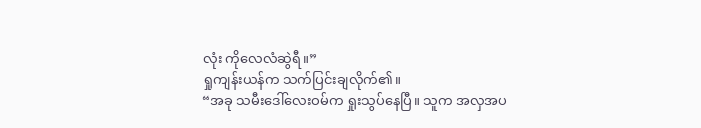လုံး ကိုလေလံဆွဲရီ။”
ရှုကျန်းယန်က သက်ပြင်းချလိုက်၏။
“အခု သမီးဒေါ်လေးဝမ်က ရှုးသွပ်နေပြီ။ သူက အလှအပ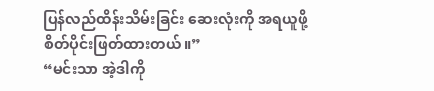ပြန်လည်ထိန်းသိမ်းခြင်း ဆေးလုံးကို အရယူဖို့ စိတ်ပိုင်းဖြတ်ထားတယ်။”
“မင်းသာ အဲ့ဒါကို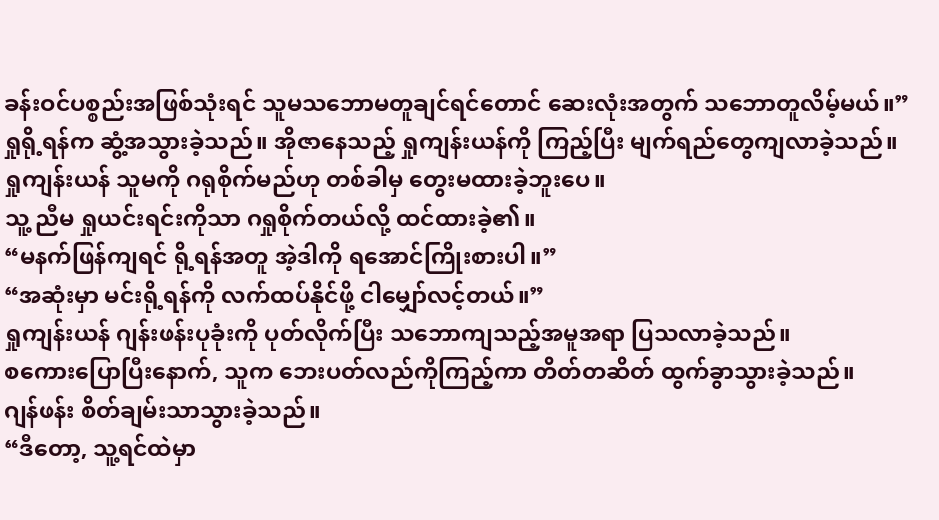ခန်းဝင်ပစ္စည်းအဖြစ်သုံးရင် သူမသဘောမတူချင်ရင်တောင် ဆေးလုံးအတွက် သဘောတူလိမ့်မယ်။”
ရှုရို့ရန်က ဆွံ့အသွားခဲ့သည်။ အိုဇာနေသည့် ရှုကျန်းယန်ကို ကြည့်ပြီး မျက်ရည်တွေကျလာခဲ့သည်။
ရှုကျန်းယန် သူမကို ဂရုစိုက်မည်ဟု တစ်ခါမှ တွေးမထားခဲ့ဘူးပေ။
သူ့ ညီမ ရှုယင်းရင်းကိုသာ ဂရှုစိုက်တယ်လို့ ထင်ထားခဲ့၏။
“မနက်ဖြန်ကျရင် ရို့ရန်အတူ အဲ့ဒါကို ရအောင်ကြိုးစားပါ။”
“အဆုံးမှာ မင်းရို့ရန်ကို လက်ထပ်နိုင်ဖို့ ငါမျှော်လင့်တယ်။”
ရှုကျန်းယန် ဂျန်းဖန်းပုခုံးကို ပုတ်လိုက်ပြီး သဘောကျသည့်အမူအရာ ပြသလာခဲ့သည်။
စကေားပြောပြီးနောက်, သူက ဘေးပတ်လည်ကိုကြည့်ကာ တိတ်တဆိတ် ထွက်ခွာသွားခဲ့သည်။
ဂျန်ဖန်း စိတ်ချမ်းသာသွားခဲ့သည်။
“ဒီတော့, သူ့ရင်ထဲမှာ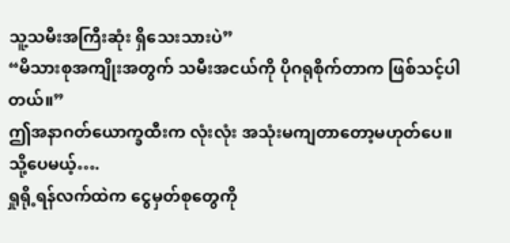သူ့သမီးအကြီးဆုံး ရှိသေးသားပဲ”
“မိသားစုအကျိုးအတွက် သမီးအငယ်ကို ပိုဂရုစိုက်တာက ဖြစ်သင့်ပါတယ်။”
ဤအနာဂတ်ယောက္ခထီးက လုံးလုံး အသုံးမကျတာတော့မဟုတ်ပေ။
သို့ပေမယ့်….
ရှုရို့ရန်လက်ထဲက ငွေမှတ်စုတွေကို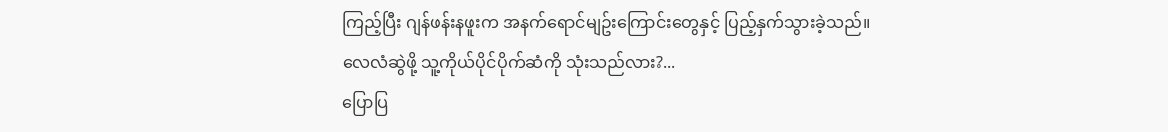ကြည့်ပြီး ဂျန်ဖန်းနဖူးက အနက်ရောင်မျဥ်းကြောင်းတွေနှင့် ပြည့်နှက်သွားခဲ့သည်။
လေလံဆွဲဖို့ သူ့ကိုယ်ပိုင်ပိုက်ဆံကို သုံးသည်လား?...
ပြောပြ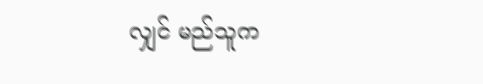လျှင် မည်သူက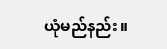ယုံမည်နည်း။